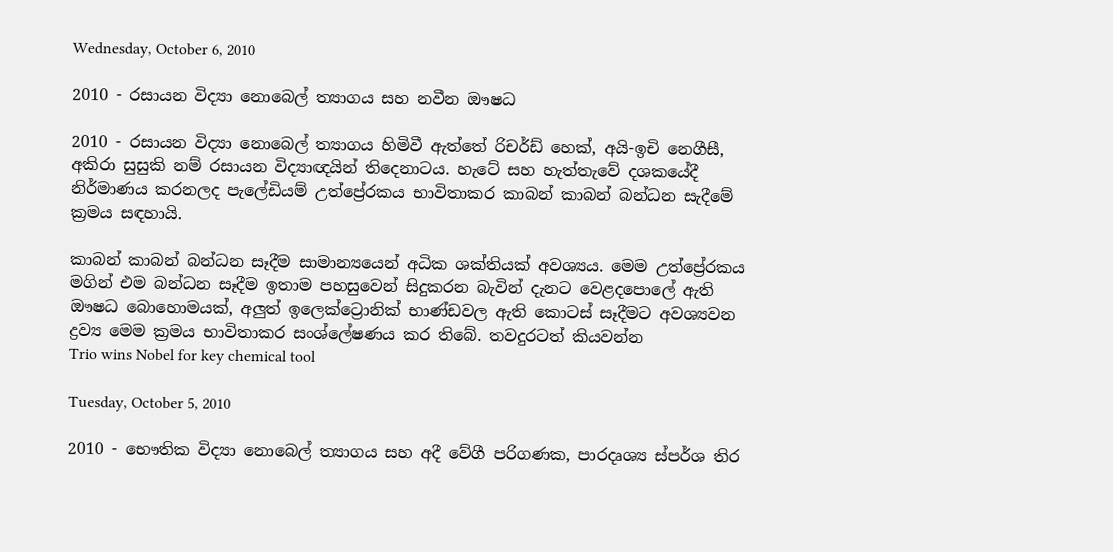Wednesday, October 6, 2010

2010 - රසායන විද්‍යා නොබෙල් ත්‍යාගය සහ නවීන ඖෂධ

2010 - රසායන විද්‍යා නොබෙල් ත්‍යාගය හිමිවී ඇත්තේ රිචර්ඩ් හෙක්, අයි-ඉචි නෙගීසී, අකිරා සුසුකි නම් රසායන විද්‍යාඥයින් තිදෙනාටය. හැටේ සහ හැත්තැවේ දශකයේදී නිර්මාණය කරනලද පැලේඩියම් උත්ප්‍රේරකය භාවිතාකර කාබන් කාබන් බන්ධන සැදීමේ ක්‍රමය සඳහායි.

කාබන් කාබන් බන්ධන සෑදීම සාමාන්‍යයෙන් අධික ශක්තියක් අවශ්‍යය. මෙම උත්ප්‍රේරකය මගින් එම බන්ධන සෑදීම ඉතාම පහසුවෙන් සිදුකරන බැවින් දැනට වෙළදපොලේ ඇති ඖෂධ බොහොමයක්, අලුත් ඉලෙක්ට්‍රොනික් භාණ්ඩවල ඇති කොටස් සෑදීමට අවශ්‍යවන ද්‍රව්‍ය මෙම ක්‍රමය භාවිතාකර සංශ්ලේෂණය කර තිබේ. තවදුරටත් කියවන්න
Trio wins Nobel for key chemical tool

Tuesday, October 5, 2010

2010 - භෞතික විද්‍යා නොබෙල් ත්‍යාගය සහ අදී වේගී පරිගණක, පාරදෘශ්‍ය ස්පර්ශ තිර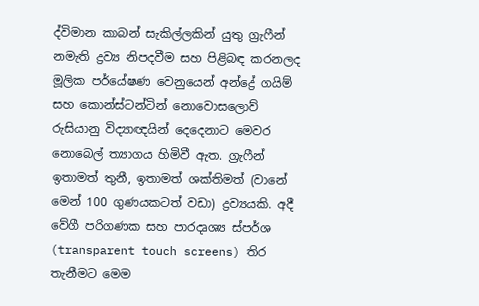ද්විමාන කාබන් සැකිල්ලකින් යුතු ග්‍රැෆීන් නමැති ද්‍රව්‍ය නිපදවීම සහ පිළිබඳ කරනලද මූලික පර්යේෂණ වෙනුයෙන් අන්ද්‍රේ ගයිම් සහ කොන්ස්ටන්ටින් නොවොසලොව් රුසියානු විද්‍යාඥයින් දෙදෙනාට මෙවර නොබෙල් ත්‍යාගය හිමිවී ඇත. ග්‍රැෆීන් ඉතාමත් තුනී, ඉතාමත් ශක්තිමත් (වානේ මෙන් 100 ගුණයකටත් වඩා) ද්‍රව්‍යයකි. අදී වේගී පරිගණක සහ පාරදෘශ්‍ය ස්පර්ශ (transparent touch screens) තිර තැනීමට මෙම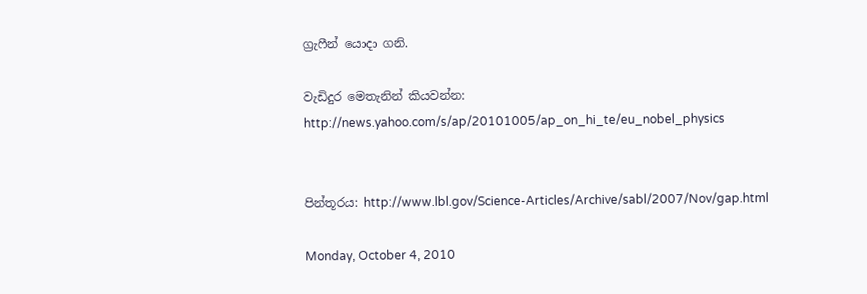ග්‍රැෆීන් යොදා ගනි.

වැඩිදුර මෙතැනින් කියවන්න: http://news.yahoo.com/s/ap/20101005/ap_on_hi_te/eu_nobel_physics


පින්තූරය: http://www.lbl.gov/Science-Articles/Archive/sabl/2007/Nov/gap.html

Monday, October 4, 2010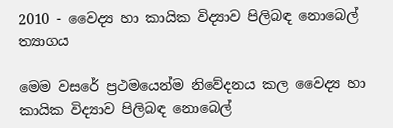2010 - වෛද්‍ය හා කායික විද්‍යාව පිලිබඳ නොබෙල් ත්‍යාගය

මෙම වසරේ ප්‍රථමයෙන්ම නිවේදනය කල වෛද්‍ය හා කායික විද්‍යාව පිලිබඳ නොබෙල්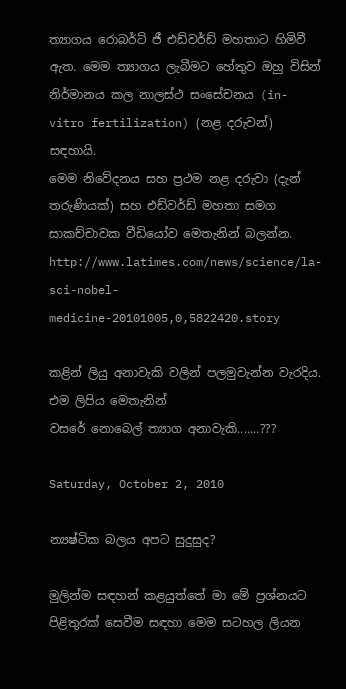ත්‍යාගය රොබර්ට් ජී එඩ්වර්ඩ් මහතාට හිමිවී ඇත. මෙම ත්‍යාගය ලැබීමට හේතුව ඔහු විසින් නිර්මානය කල නාලස්ථ සංසේචනය (in-vitro fertilization) (නළ දරුවන්) සඳහායි.
මෙම නිවේදනය සහ ප්‍රථම නළ දරුවා (දැන් තරුණියක්) සහ එඩ්වර්ඩ් මහතා සමග සාකච්චාවක වීඩියෝව මෙතැනින් බලන්න.
http://www.latimes.com/news/science/la-sci-nobel-medicine-20101005,0,5822420.story

කළින් ලියු අනාවැකි වලින් පලමුවැන්න වැරදිය. එම ලිපිය මෙතැනින්
වසරේ නොබෙල් ත්‍යාග අනාවැකි.......???

Saturday, October 2, 2010

න්‍යෂ්ටික බලය අපට සුදුසුද?

මුලින්ම සඳහන් කළයුත්තේ මා මේ ප්‍රශ්නයට පිළිතුරක් සෙවීම සඳහා මෙම සටහල ලියන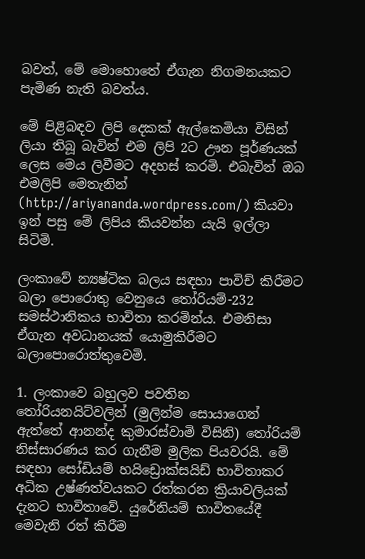බවත්, මේ මොහොතේ ඒගැන නිගමනයකට පැමිණ නැති බවත්ය.

මේ පිළිබඳව ලිපි දෙකක් ඇල්කෙමියා විසින් ලියා තිබූ බැවින් එම ලිපි 2ට ඌන පූර්ණයක් ලෙස මෙය ලිවීමට අදහස් කරමි. එබැවින් ඔබ එමලිපි මෙතැනින් (http://ariyananda.wordpress.com/) කියවා ඉන් පසු මේ ලිපිය කියවන්න යැයි ඉල්ලා සිටිමි.

ලංකාවේ න්‍යෂ්ටික බලය සඳහා පාවිච් කිරීමට බලා පොරොතු වෙනුයෙ ‍තෝරියම්-232 සමස්ථානිකය භාවිතා කරමින්ය. එමනිසා ඒගැන අවධානයක් යොමුකිරීමට බලාපොරොත්තුවෙමි.

1. ලංකාවෙ බහුලව පවතින තෝරියනයිට්වලින් (මුලින්ම සොයාගෙන් ඇත්තේ ආනන්ද කුමාරස්වාමි විසිනි) තෝරියම් නිස්සාරණය කර ගැනීම මුලික පියවරයි. මේ සඳහා සෝඩියම් හයිඩ්‍රොක්සයිඩ් භාවිතාකර අධික උෂ්ණත්වයකට රත්කරන ක්‍රියාවලියක් දැනට භාවිතාවේ. යුරේනියම් භාවිතයේදී මෙවැනි රත් කිරීම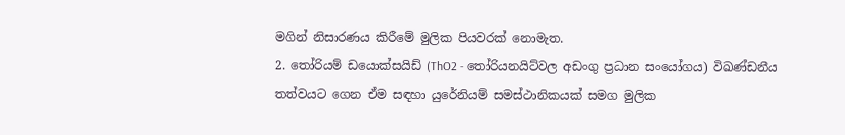මගින් නිසාරණය කිරීමේ මුලික පියවරක් නොමැත.
2. තෝරියම් ඩයොක්සයිඩ් (ThO2 - තෝරියනයිට්වල අඩංගු ප්‍රධාන සංයෝගය) විඛණ්ඩනීය තත්වයට ගෙන ඒම සඳහා යුරේනියම් සමස්ථානිකයක් සමග මුලික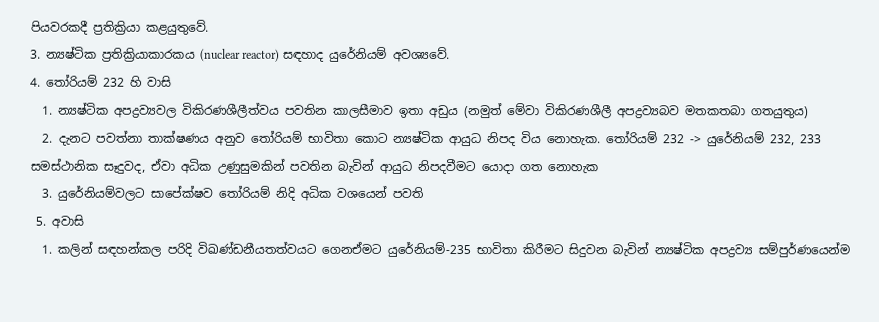පියවරකදී ප්‍රතික්‍රියා කළයුතුවේ.
3. න්‍යෂ්ටික ප්‍රතික්‍රියාකාරකය (nuclear reactor) සඳහාද යුරේනියම් අවශ්‍යවේ.
4. තෝරියම් 232 හි වාසි
  1. න්‍යෂ්ටික අපද්‍රව්‍යවල විකිරණශීලීත්වය පවතින කාලසීමාව ඉතා අඩුය (නමුත් මේවා විකිරණශීලී අපද්‍රව්‍යබව මතකතබා ගතයුතුය)
  2. දැනට පවත්නා තාක්ෂණය අනුව ‍තෝරියම් භාවිතා කොට න්‍යෂ්ටික ආයුධ නිපද විය නොහැක. තෝරියම් 232 -> යුරේනියම් 232, 233 සමස්ථානික සෑදුවද, ඒවා අධික උණුසුමකින් පවතින බැවින් ආයුධ නිපදවීමට යොදා ගත නොහැක
  3. යුරේනියම්වලට සාපේක්ෂව ‍තෝරියම් නිදි අධික වශයෙන් පවති
 5. අවාසි
  1. කලින් සඳහන්කල පරිදි විඛණ්ඩනීයතත්වයට ගෙනඒමට යුරේනියම්-235 භාවිතා කිරීමට සිදුවන බැවින් න්‍යෂ්ටික අපද්‍රව්‍ය සම්පුර්ණයෙන්ම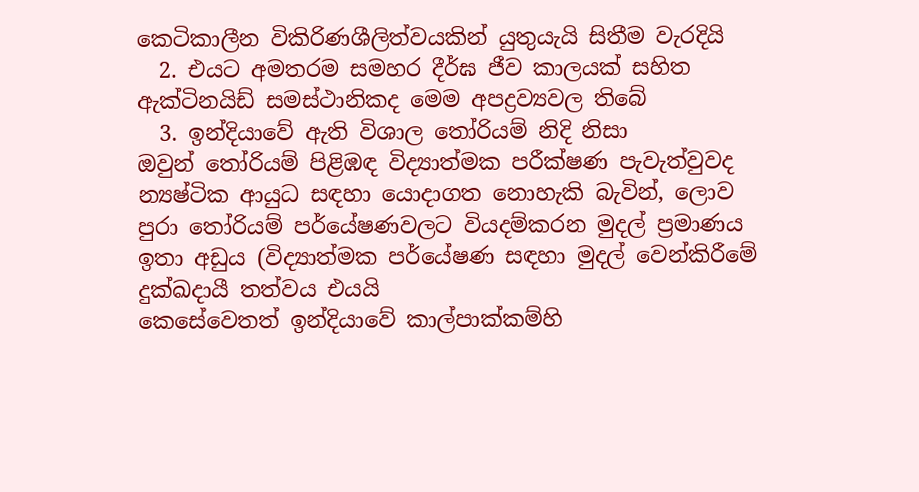කෙටිකාලීන විකිරිණශීලිත්වයකින් යුතුයැයි සිතීම වැරදියි
  2. එයට අමතරම සමහර දීර්ඝ ජීව කාලයක් සහිත ඇක්ටිනයිඩ් සමස්ථානිකද මෙම අපද්‍රව්‍යවල තිබේ
  3. ඉන්දියාවේ ඇති විශාල ‍තෝරියම් නිදි නිසා ඔවුන් ‍තෝරියම් පිළිඹඳ විද්‍යාත්මක පරීක්ෂණ පැවැත්වුවද න්‍යෂ්ටික ආයුධ සඳහා යොදාගත නොහැකි බැවින්, ලොව පුරා ‍තෝරියම් පර්යේෂණවලට වියදම්කරන මුදල් ප්‍රමාණය ඉතා අඩුය (විද්‍යාත්මක පර්යේෂණ සඳහා මුදල් වෙන්කිරීමේ දුක්ඛදායී තත්වය එයයි
කෙසේවෙතත් ඉන්දියාවේ කාල්පාක්කම්හි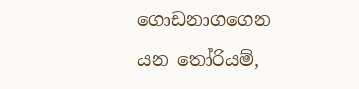ගොඩනාගගෙන යන ‍තෝරියම්,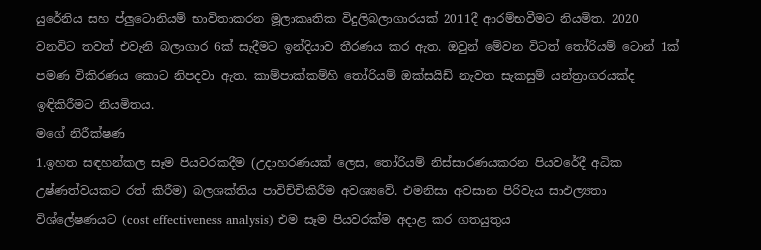යුරේනිය සහ ප්ලුටොනියම් භාවිතාකරන මූලාකෘතික විදුලිබලාගාරයක් 2011දී ආරම්භවීමට නියමිත. 2020 වනවිට තවත් එවැනි බලාගාර 6ක් සැදීමට ඉන්දියාව තීරණය කර ඇත. ඔවුන් මේවන විටත් ‍තෝරියම් ටොන් 1ක් පමණ විකිරණය කොට නිපදවා ඇත. කාම්පාක්කම්හි ‍තෝරියම් ඔක්සයිඩ් නැවත සැකසුම් යන්ත්‍රාගරයක්ද ඉඳිකිරීමට නියමිතය.
මගේ නිරීක්ෂණ
1.ඉහත සඳහන්කල සෑම පියවරකදීම (උදාහරණයක් ලෙස, තෝරියම් නිස්සාරණයකරන පියවරේදී අධික උෂ්ණත්වයකට රත් කිරීම) බලශක්තිය පාවිච්චිකිරීම අවශ්‍යවේ. එමනිසා අවසාන පිරිවැය සාඵල්‍යතා විශ්ලේෂණයට (cost effectiveness analysis) එම සෑම පියවරක්ම අදාළ කර ගතයුතුය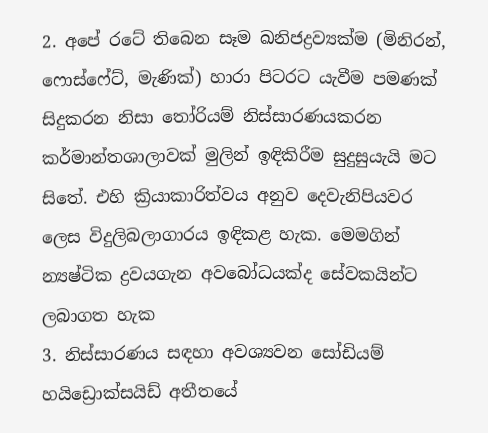2. අපේ රටේ තිබෙන සෑම ඛනිජද්‍රව්‍යක්ම (මිනිරන්, ෆොස්ෆේට්, මැණික්) හාරා පිටරට යැවීම පමණක් සිදුකරන නිසා ‍තෝරියම් නිස්සාරණයකරන කර්මාන්තශාලාවක් මුලින් ඉඳිකිරීම සුදුසුයැයි මට සිතේ. එහි ක්‍රියාකාරිත්වය අනුව දෙවැනිපියවර ලෙස විදුලිබලාගාරය ඉඳිකළ හැක. මෙමගින් න්‍යෂ්ටික ද්‍රවයගැන අවබෝධයක්ද සේවකයින්ට ලබාගත හැක
3. නිස්සාරණය සඳහා අවශ්‍යවන සෝඩියම් හයිඩ්‍රොක්සයිඩ් අතීතයේ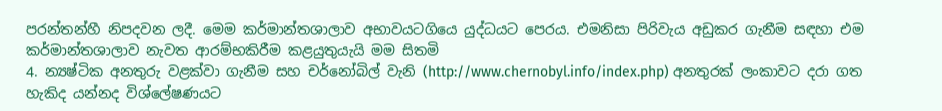පරන්තන්හී නිපදවන ලදී. මෙම කර්මාන්තශාලාව අභාවයටගියෙ යුද්ධයට පෙරය. එමනිසා පිරිවැය අඩුකර ගැනීම සඳහා එම කර්මාන්තශාලාව නැවත ආරම්භකිරීම කළයුතුයැයි මම සිතමි
4. න්‍යෂ්ටික අනතුරු වළක්වා ගැනීම සහ චර්නෝබිල් වැනි (http://www.chernobyl.info/index.php) අනතුරක් ලංකාවට දරා ගත හැකිද යන්නද විශ්ලේෂණයට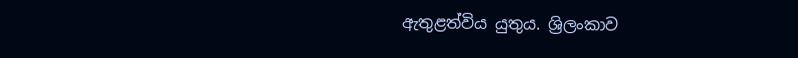ඇතුළත්විය යුතුය. ශ්‍රිලංකාව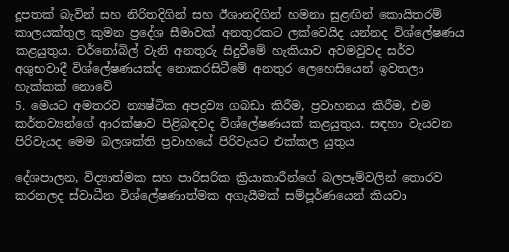දූපතක් බැවින් සහ නිරිතදිගින් සහ ඊශානදිගින් හමනා සුළඟින් කොයිතරම් කාලයක්තුල කුමන ප්‍රදේශ සීමාවක් අනතුරකට ලක්වෙයිද යන්නද විශ්ලේෂණය කළයුතුය. චර්නෝබිල් වැනි අනතුරු සිදුවීමේ හැකියාව අවමවුවද සර්ව අශුභවාදී විශ්ලේෂණයක්ද නොකරසිටීමේ අනතුර ලෙහෙසියෙන් ඉවතලා හැක්කක් නොවේ
5. මෙයට අමතරව න්‍යෂ්ටික අපද්‍රව්‍ය ගබඩා කිරීම, ප්‍රවාහනය කිරීම, එම කර්තව්‍යන්ගේ ආරක්ෂාව පිළිබඳවද විශ්ලේෂණයක් කළයුතුය. සඳහා වැයවන පිරිවැයද මෙම බලශක්ති ප්‍රවාහයේ පිරිවැයට එක්කල යුතුය

දේශපාලන, විද්‍යාත්මක සහ පාරිසරික ක්‍රියාකාරීන්ගේ බලපෑම්වලින් තොරව කරනලද ස්වාධීන විශ්ලේෂණාත්මක අගැයීමක් සම්පූර්ණයෙන් කියවා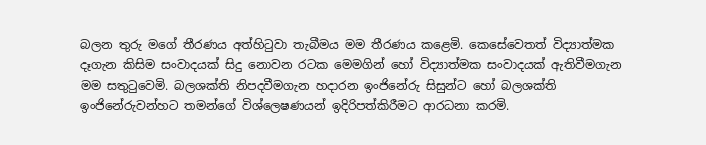බලන තුරු මගේ තීරණය අත්හි‍ටුවා තැබීමය මම තීරණය කළෙමි. කෙසේවෙතත් විද්‍යාත්මක දෑගැන කිසිම සංවාදයක් සිදු නොවන රටක මෙමගින් හෝ විද්‍යාත්මක සංවාදයක් ඇතිවීමගැන මම සතු‍ටුවෙමි. බලශක්ති නිපදවීමගැන හදාරන ඉංජිනේරු සිසුන්ට හෝ බලශක්ති ඉංජිනේරුවන්හට තමන්ගේ විශ්ලෙෂණයන් ඉදිරිපත්කිරීමට ආරධනා කරමි.